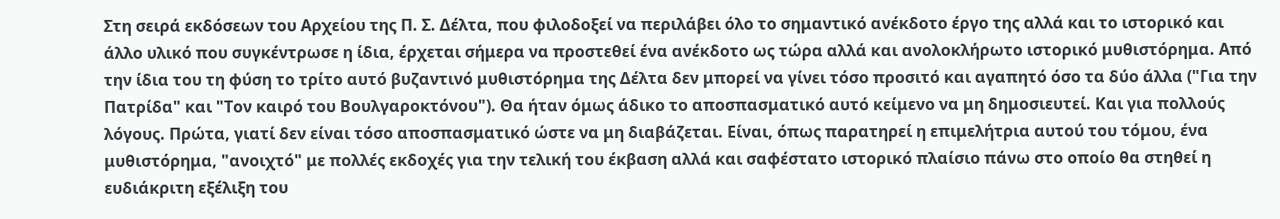Στη σειρά εκδόσεων του Αρχείου της Π. Σ. Δέλτα, που φιλοδοξεί να περιλάβει όλο το σημαντικό ανέκδοτο έργο της αλλά και το ιστορικό και άλλο υλικό που συγκέντρωσε η ίδια, έρχεται σήμερα να προστεθεί ένα ανέκδοτο ως τώρα αλλά και ανολοκλήρωτο ιστορικό μυθιστόρημα. Από την ίδια του τη φύση το τρίτο αυτό βυζαντινό μυθιστόρημα της Δέλτα δεν μπορεί να γίνει τόσο προσιτό και αγαπητό όσο τα δύο άλλα ("Για την Πατρίδα" και "Τον καιρό του Βουλγαροκτόνου"). Θα ήταν όμως άδικο το αποσπασματικό αυτό κείμενο να μη δημοσιευτεί. Και για πολλούς λόγους. Πρώτα, γιατί δεν είναι τόσο αποσπασματικό ώστε να μη διαβάζεται. Είναι, όπως παρατηρεί η επιμελήτρια αυτού του τόμου, ένα μυθιστόρημα, "ανοιχτό" με πολλές εκδοχές για την τελική του έκβαση αλλά και σαφέστατο ιστορικό πλαίσιο πάνω στο οποίο θα στηθεί η ευδιάκριτη εξέλιξη του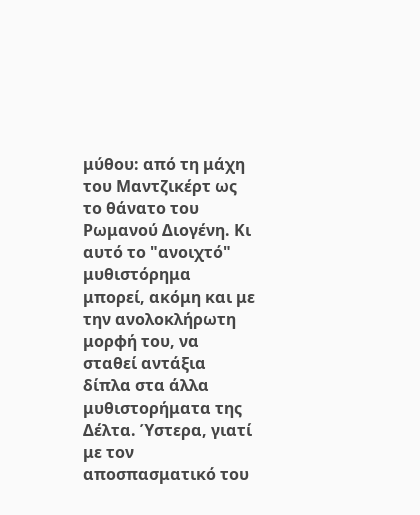μύθου: από τη μάχη του Μαντζικέρτ ως το θάνατο του Ρωμανού Διογένη. Κι αυτό το "ανοιχτό" μυθιστόρημα μπορεί, ακόμη και με την ανολοκλήρωτη μορφή του, να σταθεί αντάξια δίπλα στα άλλα μυθιστορήματα της Δέλτα. Ύστερα, γιατί με τον αποσπασματικό του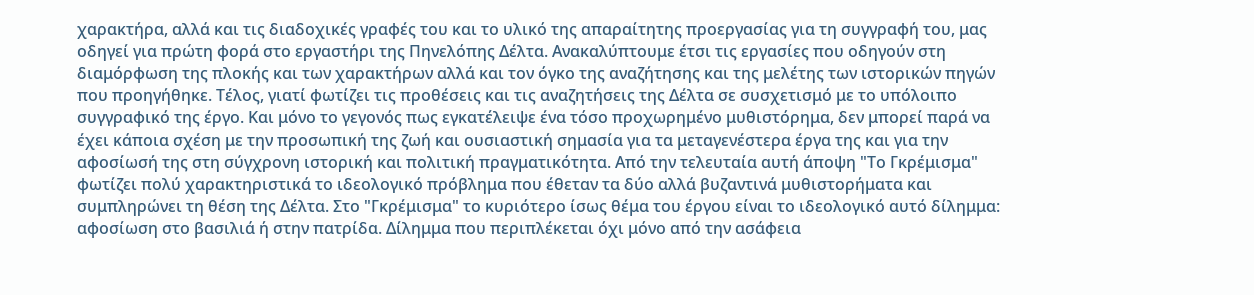χαρακτήρα, αλλά και τις διαδοχικές γραφές του και το υλικό της απαραίτητης προεργασίας για τη συγγραφή του, μας οδηγεί για πρώτη φορά στο εργαστήρι της Πηνελόπης Δέλτα. Ανακαλύπτουμε έτσι τις εργασίες που οδηγούν στη διαμόρφωση της πλοκής και των χαρακτήρων αλλά και τον όγκο της αναζήτησης και της μελέτης των ιστορικών πηγών που προηγήθηκε. Τέλος, γιατί φωτίζει τις προθέσεις και τις αναζητήσεις της Δέλτα σε συσχετισμό με το υπόλοιπο συγγραφικό της έργο. Και μόνο το γεγονός πως εγκατέλειψε ένα τόσο προχωρημένο μυθιστόρημα, δεν μπορεί παρά να έχει κάποια σχέση με την προσωπική της ζωή και ουσιαστική σημασία για τα μεταγενέστερα έργα της και για την αφοσίωσή της στη σύγχρονη ιστορική και πολιτική πραγματικότητα. Από την τελευταία αυτή άποψη "Το Γκρέμισμα" φωτίζει πολύ χαρακτηριστικά το ιδεολογικό πρόβλημα που έθεταν τα δύο αλλά βυζαντινά μυθιστορήματα και συμπληρώνει τη θέση της Δέλτα. Στο "Γκρέμισμα" το κυριότερο ίσως θέμα του έργου είναι το ιδεολογικό αυτό δίλημμα: αφοσίωση στο βασιλιά ή στην πατρίδα. Δίλημμα που περιπλέκεται όχι μόνο από την ασάφεια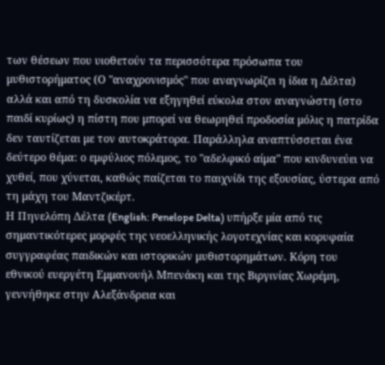των θέσεων που υιοθετούν τα περισσότερα πρόσωπα του μυθιστορήματος (Ο "αναχρονισμός" που αναγνωρίζει η ίδια η Δέλτα) αλλά και από τη δυσκολία να εξηγηθεί εύκολα στον αναγνώστη (στο παιδί κυρίως) η πίστη που μπορεί να θεωρηθεί προδοσία μόλις η πατρίδα δεν ταυτίζεται με τον αυτοκράτορα. Παράλληλα αναπτύσσεται ένα δεύτερο θέμα: ο εμφύλιος πόλεμος, το "αδελφικό αίμα" που κινδυνεύει να χυθεί, που χύνεται, καθώς παίζεται το παιχνίδι της εξουσίας, ύστερα από τη μάχη του Μαντζικέρτ.
Η Πηνελόπη Δέλτα (English: Penelope Delta) υπήρξε μία από τις σημαντικότερες μορφές της νεοελληνικής λογοτεχνίας και κορυφαία συγγραφέας παιδικών και ιστορικών μυθιστορημάτων. Κόρη του εθνικού ευεργέτη Εμμανουήλ Μπενάκη και της Βιργινίας Χωρέμη, γεννήθηκε στην Αλεξάνδρεια και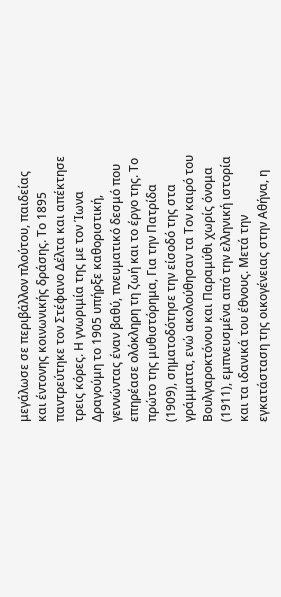μεγάλωσε σε περιβάλλον πλούτου, παιδείας και έντονης κοινωνικής δράσης. Το 1895 παντρεύτηκε τον Στέφανο Δέλτα και απέκτησε τρεις κόρες. Η γνωριμία της με τον Ίωνα Δραγούμη το 1905 υπήρξε καθοριστική, γεννώντας έναν βαθύ, πνευματικό δεσμό που επηρέασε ολόκληρη τη ζωή και το έργο της. Το πρώτο της μυθιστόρημα, Για την Πατρίδα (1909), σηματοδότησε την είσοδό της στα γράμματα, ενώ ακολούθησαν τα Τον καιρό του Βουλγαροκτόνου και Παραμύθι χωρίς όνομα (1911), εμπνευσμένα από την ελληνική ιστορία και τα ιδανικά του έθνους. Μετά την εγκατάσταση της οικογένειας στην Αθήνα, η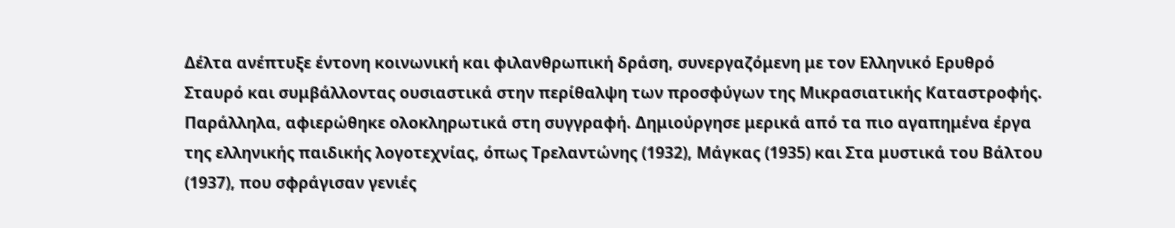Δέλτα ανέπτυξε έντονη κοινωνική και φιλανθρωπική δράση, συνεργαζόμενη με τον Ελληνικό Ερυθρό Σταυρό και συμβάλλοντας ουσιαστικά στην περίθαλψη των προσφύγων της Μικρασιατικής Καταστροφής. Παράλληλα, αφιερώθηκε ολοκληρωτικά στη συγγραφή. Δημιούργησε μερικά από τα πιο αγαπημένα έργα της ελληνικής παιδικής λογοτεχνίας, όπως Τρελαντώνης (1932), Μάγκας (1935) και Στα μυστικά του Βάλτου (1937), που σφράγισαν γενιές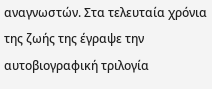αναγνωστών. Στα τελευταία χρόνια της ζωής της έγραψε την αυτοβιογραφική τριλογία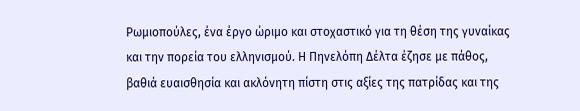Ρωμιοπούλες, ένα έργο ώριμο και στοχαστικό για τη θέση της γυναίκας και την πορεία του ελληνισμού. Η Πηνελόπη Δέλτα έζησε με πάθος, βαθιά ευαισθησία και ακλόνητη πίστη στις αξίες της πατρίδας και της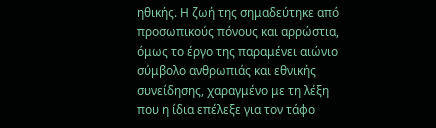ηθικής. Η ζωή της σημαδεύτηκε από προσωπικούς πόνους και αρρώστια, όμως το έργο της παραμένει αιώνιο σύμβολο ανθρωπιάς και εθνικής συνείδησης, χαραγμένο με τη λέξη που η ίδια επέλεξε για τον τάφο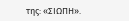της: «ΣΙΩΠΗ».